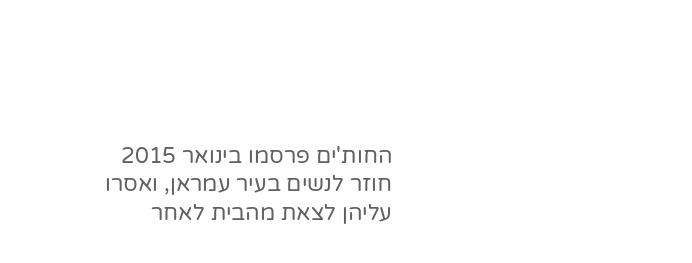החות'ים פרסמו בינואר 2015 חוזר לנשים בעיר עמראן, ואסרו עליהן לצאת מהבית לאחר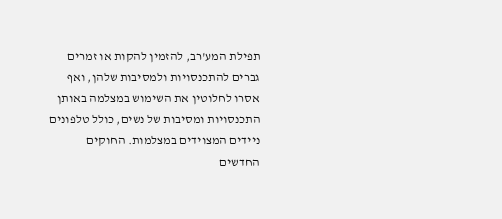תפילת המע'רב, להזמין להקות או זמרים גברים להתכנסויות ולמסיבות שלהן, ואף אסרו לחלוטין את השימוש במצלמה באותן התכנסויות ומסיבות של נשים, כולל טלפונים ניידים המצוידים במצלמות. החוקים החדשים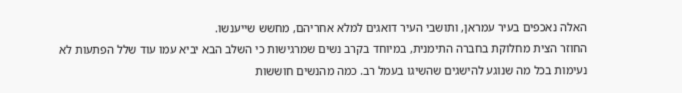האלה נאכפים בעיר עמראן, ותושבי העיר דואגים למלא אחריהם, מחשש שייענשו.
החוזר הצית מחלוקת בחברה התימנית, במיוחד בקרב נשים שמרגישות כי השלב הבא יביא עמו עוד שלל הפתעות לא נעימות בכל מה שנוגע להישגים שהשיגו בעמל רב. כמה מהנשים חוששות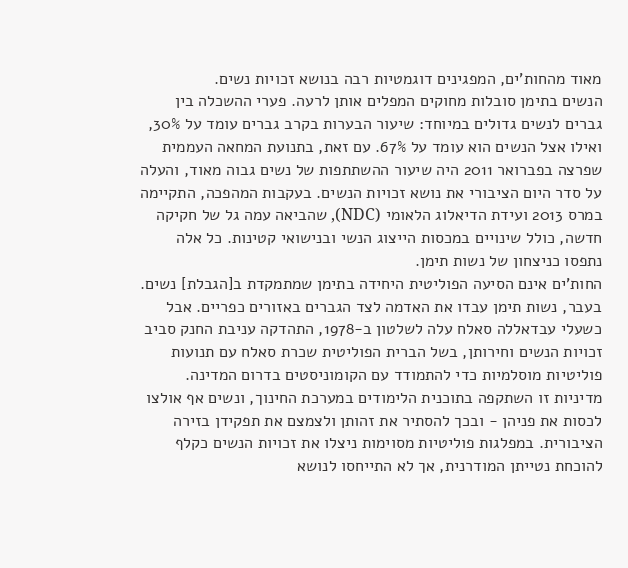מאוד מהחות'ים, המפגינים דוגמטיות רבה בנושא זכויות נשים.
הנשים בתימן סובלות מחוקים המפלים אותן לרעה. פערי ההשכלה בין גברים לנשים גדולים במיוחד: שיעור הבערות בקרב גברים עומד על 30%, ואילו אצל הנשים הוא עומד על 67%. עם זאת, בתנועת המחאה העממית שפרצה בפברואר 2011 היה שיעור ההשתתפות של נשים גבוה מאוד, והעלה על סדר היום הציבורי את נושא זכויות הנשים. בעקבות המהפכה, התקיימה במרס 2013 ועידת הדיאלוג הלאומי (NDC), שהביאה עמה גל של חקיקה חדשה, כולל שינויים במכסות הייצוג הנשי ובנישואי קטינות. כל אלה נתפסו כניצחון של נשות תימן.
החות'ים אינם הסיעה הפוליטית היחידה בתימן שמתמקדת ב[הגבלת] נשים. בעבר, נשות תימן עבדו את האדמה לצד הגברים באזורים כפריים. אבל כשעלי עבדאללה סאלח עלה לשלטון ב-1978, התהדקה עניבת החנק סביב זכויות הנשים וחירותן, בשל הברית הפוליטית שכרת סאלח עם תנועות פוליטיות מוסלמיות כדי להתמודד עם הקומוניסטים בדרום המדינה. מדיניות זו השתקפה בתוכנית הלימודים במערכת החינוך, ונשים אף אולצו לכסות את פניהן - ובכך להסתיר את זהותן ולצמצם את תפקידן בזירה הציבורית. במפלגות פוליטיות מסוימות ניצלו את זכויות הנשים כקלף להוכחת נטייתן המודרנית, אך לא התייחסו לנושא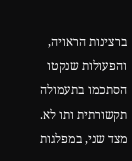ברצינות הראויה, והפעולות שנקטו הסתכמו בתעמולה תקשורתית ותו לא. מצד שני, במפלגות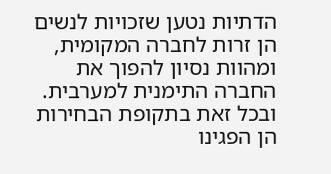הדתיות נטען שזכויות לנשים הן זרות לחברה המקומית, ומהוות נסיון להפוך את החברה התימנית למערבית. ובכל זאת בתקופת הבחירות הן הפגינו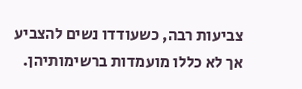צביעות רבה, כשעודדו נשים להצביע אך לא כללו מועמדות ברשימותיהן.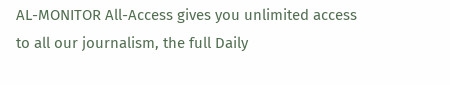AL-MONITOR All-Access gives you unlimited access to all our journalism, the full Daily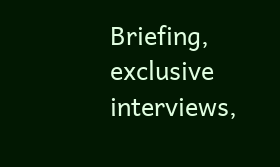Briefing, exclusive interviews,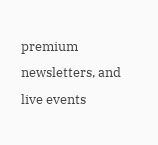premium newsletters, and live events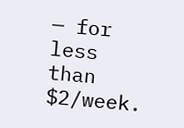— for less than $2/week.